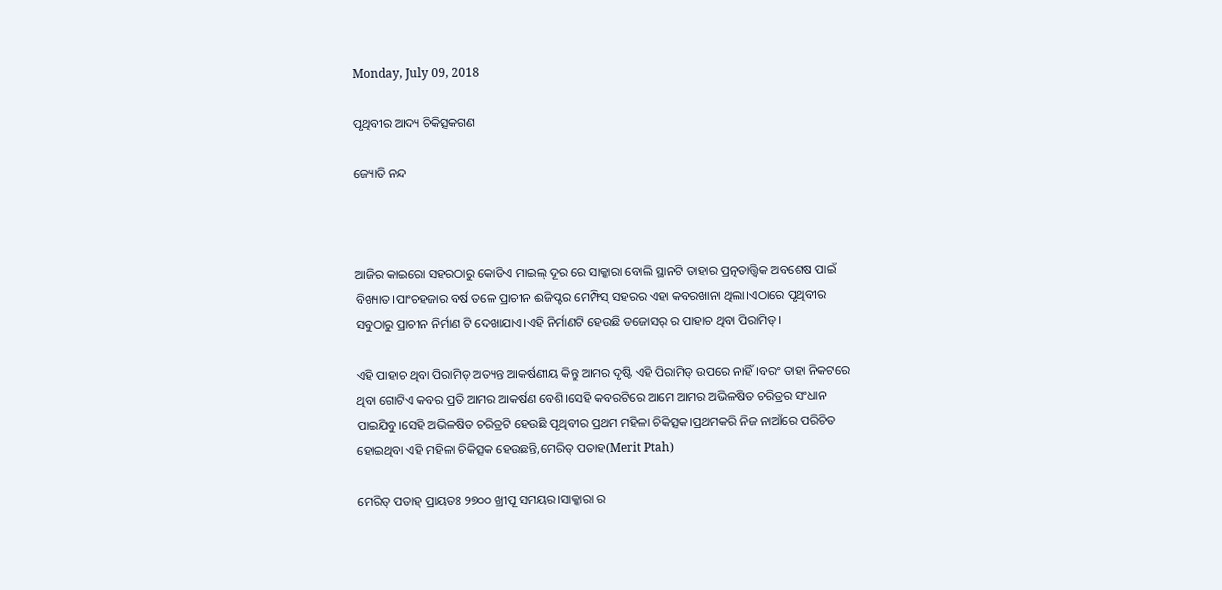Monday, July 09, 2018

ପୃଥିବୀର ଆଦ୍ୟ ଚିକିତ୍ସକଗଣ

ଜ୍ୟୋତି ନନ୍ଦ



ଆଜିର କାଇରୋ ସହରଠାରୁ କୋଡିଏ ମାଇଲ୍ ଦୂର ରେ ସାକ୍କାରା ବୋଲି ସ୍ଥାନଟି ତାହାର ପ୍ରତ୍ନତାତ୍ତ୍ୱିକ ଅବଶେଷ ପାଇଁ ବିଖ୍ୟାତ।ପାଂଚହଜାର ବର୍ଷ ତଳେ ପ୍ରାଚୀନ ଈଜିପ୍ଟର ମେମ୍ଫିସ୍ ସହରର ଏହା କବରଖାନା ଥିଲା।ଏଠାରେ ପୃଥିବୀର ସବୁଠାରୁ ପ୍ରାଚୀନ ନିର୍ମାଣ ଟି ଦେଖାଯାଏ।ଏହି ନିର୍ମାଣଟି ହେଉଛି ଡଜୋସର୍ ର ପାହାଚ ଥିବା ପିରାମିଡ୍।

ଏହି ପାହାଚ ଥିବା ପିରାମିଡ୍ ଅତ୍ୟନ୍ତ ଆକର୍ଷଣୀୟ କିନ୍ତୁ ଆମର ଦୃଷ୍ଟି ଏହି ପିରାମିଡ୍ ଉପରେ ନାହିଁ।ବରଂ ତାହା ନିକଟରେ ଥିବା ଗୋଟିଏ କବର ପ୍ରତି ଆମର ଆକର୍ଷଣ ବେଶି।ସେହି କବରଟିରେ ଆମେ ଆମର ଅଭିଳଷିତ ଚରିତ୍ରର ସଂଧାନ ପାଇଯିବୁ।ସେହି ଅଭିଳଷିତ ଚରିତ୍ରଟି ହେଉଛି ପୃଥିବୀର ପ୍ରଥମ ମହିଳା ଚିକିତ୍ସକ।ପ୍ରଥମକରି ନିଜ ନାଆଁରେ ପରିଚିତ ହୋଇଥିବା ଏହି ମହିଳା ଚିକିତ୍ସକ ହେଉଛନ୍ତି,ମେରିତ୍ ପତାହ(Merit Ptah)

ମେରିତ୍ ପତାହ୍ ପ୍ରାୟତଃ ୨୭୦୦ ଖ୍ରୀପୂ ସମୟର।ସାକ୍କାରା ର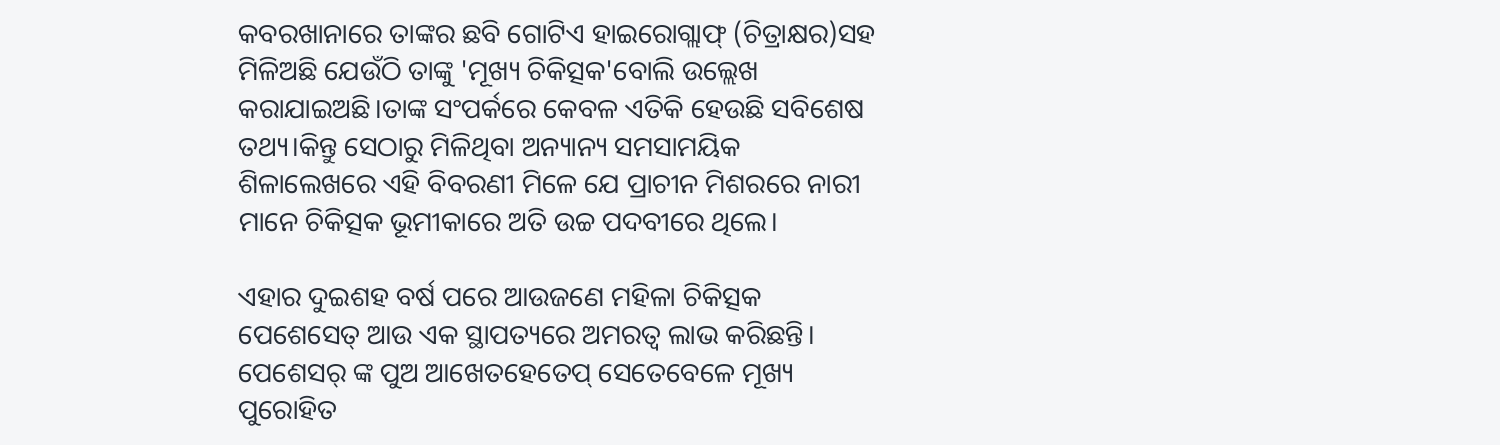କବରଖାନାରେ ତାଙ୍କର ଛବି ଗୋଟିଏ ହାଇରୋଗ୍ଲାଫ୍ (ଚିତ୍ରାକ୍ଷର)ସହ ମିଳିଅଛି ଯେଉଁଠି ତାଙ୍କୁ 'ମୂଖ୍ୟ ଚିକିତ୍ସକ'ବୋଲି ଉଲ୍ଲେଖ କରାଯାଇଅଛି।ତାଙ୍କ ସଂପର୍କରେ କେବଳ ଏତିକି ହେଉଛି ସବିଶେଷ ତଥ୍ୟ।କିନ୍ତୁ ସେଠାରୁ ମିଳିଥିବା ଅନ୍ୟାନ୍ୟ ସମସାମୟିକ ଶିଳାଲେଖରେ ଏହି ବିବରଣୀ ମିଳେ ଯେ ପ୍ରାଚୀନ ମିଶରରେ ନାରୀ ମାନେ ଚିକିତ୍ସକ ଭୂମୀକାରେ ଅତି ଉଚ୍ଚ ପଦବୀରେ ଥିଲେ।

ଏହାର ଦୁଇଶହ ବର୍ଷ ପରେ ଆଉଜଣେ ମହିଳା ଚିକିତ୍ସକ ପେଶେସେତ୍ ଆଉ ଏକ ସ୍ଥାପତ୍ୟରେ ଅମରତ୍ୱ ଲାଭ କରିଛନ୍ତି। ପେଶେସର୍ ଙ୍କ ପୁଅ ଆଖେତହେତେପ୍ ସେତେବେଳେ ମୂଖ୍ୟ ପୁରୋହିତ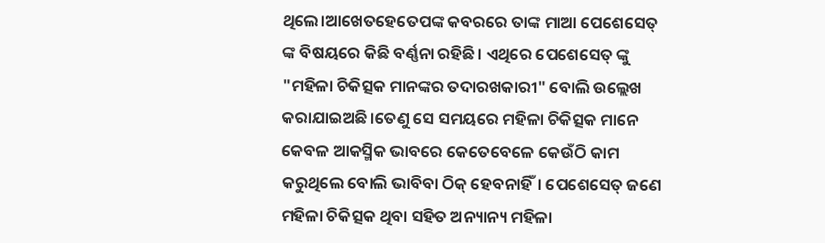ଥିଲେ।ଆଖେତହେତେପଙ୍କ କବରରେ ତାଙ୍କ ମାଆ ପେଶେସେତ୍ ଙ୍କ ବିଷୟରେ କିଛି ବର୍ଣ୍ଣନା ରହିଛି। ଏଥିରେ ପେଶେସେତ୍ ଙ୍କୁ "ମହିଳା ଚିକିତ୍ସକ ମାନଙ୍କର ତଦାରଖକାରୀ" ବୋଲି ଉଲ୍ଲେଖ କରାଯାଇଅଛି।ତେଣୁ ସେ ସମୟରେ ମହିଳା ଚିକିତ୍ସକ ମାନେ କେବଳ ଆକସ୍ମିକ ଭାବରେ କେତେବେଳେ କେଉଁଠି କାମ କରୁଥିଲେ ବୋଲି ଭାବିବା ଠିକ୍ ହେବନାହିଁ। ପେଶେସେତ୍ ଜଣେ ମହିଳା ଚିକିତ୍ସକ ଥିବା ସହିତ ଅନ୍ୟାନ୍ୟ ମହିଳା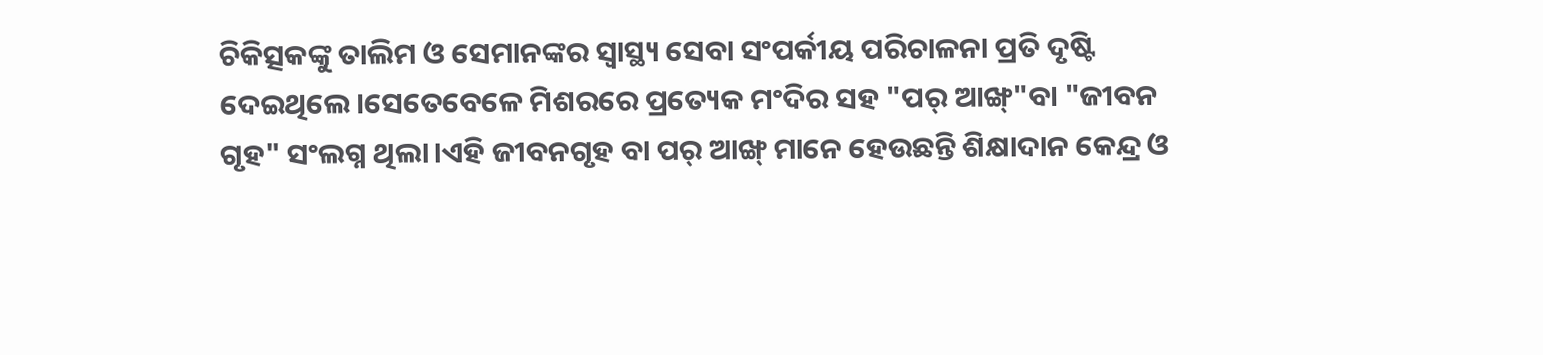ଚିକିତ୍ସକଙ୍କୁ ତାଲିମ ଓ ସେମାନଙ୍କର ସ୍ୱାସ୍ଥ୍ୟ ସେବା ସଂପର୍କୀୟ ପରିଚାଳନା ପ୍ରତି ଦୃଷ୍ଟି ଦେଇଥିଲେ।ସେତେବେଳେ ମିଶରରେ ପ୍ରତ୍ୟେକ ମଂଦିର ସହ "ପର୍ ଆଙ୍ଖ୍"ବା "ଜୀବନ ଗୃହ" ସଂଲଗ୍ନ ଥିଲା।ଏହି ଜୀବନଗୃହ ବା ପର୍ ଆଙ୍ଖ୍ ମାନେ ହେଉଛନ୍ତି ଶିକ୍ଷାଦାନ କେନ୍ଦ୍ର ଓ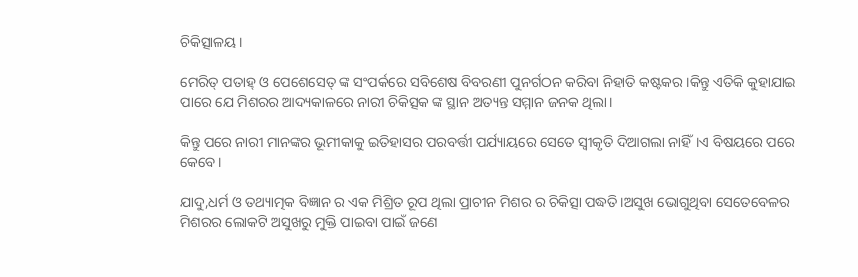ଚିକିତ୍ସାଳୟ।

ମେରିତ୍ ପତାହ୍ ଓ ପେଶେସେତ୍ ଙ୍କ ସଂପର୍କରେ ସବିଶେଷ ବିବରଣୀ ପୁନର୍ଗଠନ କରିବା ନିହାତି କଷ୍ଟକର।କିନ୍ତୁ ଏତିକି କୁହାଯାଇ ପାରେ ଯେ ମିଶରର ଆଦ୍ୟକାଳରେ ନାରୀ ଚିକିତ୍ସକ ଙ୍କ ସ୍ଥାନ ଅତ୍ୟନ୍ତ ସମ୍ମାନ ଜନକ ଥିଲା।

କିନ୍ତୁ ପରେ ନାରୀ ମାନଙ୍କର ଭୂମୀକାକୁ ଇତିହାସର ପରବର୍ତ୍ତୀ ପର୍ଯ୍ୟାୟରେ ସେତେ ସ୍ୱୀକୃତି ଦିଆଗଲା ନାହିଁ।ଏ ବିଷୟରେ ପରେ କେବେ।

ଯାଦୁ,ଧର୍ମ ଓ ତଥ୍ୟାତ୍ମକ ବିଜ୍ଞାନ ର ଏକ ମିଶ୍ରିତ ରୂପ ଥିଲା ପ୍ରାଚୀନ ମିଶର ର ଚିକିତ୍ସା ପଦ୍ଧତି।ଅସୁଖ ଭୋଗୁଥିବା ସେତେବେଳର ମିଶରର ଲୋକଟି ଅସୁଖରୁ ମୁକ୍ତି ପାଇବା ପାଇଁ ଜଣେ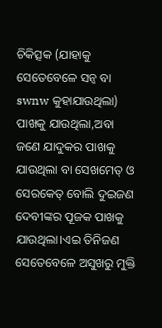ଚିକିତ୍ସକ (ଯାହାକୁ ସେତେବେଳେ ସନ୍ୱ ବା swnw କୁହାଯାଉଥିଲା) ପାଖକୁ ଯାଉଥିଲା,ଅବା ଜଣେ ଯାଦୁକର ପାଖକୁ ଯାଉଥିଲା ବା ସେଖମେତ୍ ଓ ସେରକେତ୍ ବୋଲି ଦୁଇଜଣ ଦେବୀଙ୍କର ପୂଜକ ପାଖକୁ ଯାଉଥିଲା।ଏଇ ତିନିଜଣ ସେତେବେଳେ ଅସୁଖରୁ ମୁକ୍ତି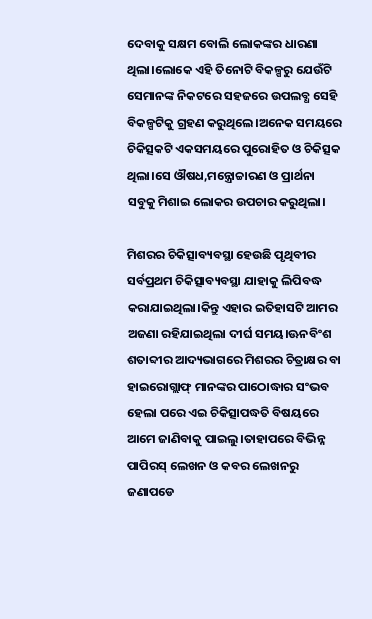ଦେବାକୁ ସକ୍ଷମ ବୋଲି ଲୋକଙ୍କର ଧାରଣା ଥିଲା।ଲୋକେ ଏହି ତିନୋଟି ବିକଳ୍ପରୁ ଯେଉଁଟି ସେମାନଙ୍କ ନିକଟରେ ସହଜରେ ଉପଲବ୍ଧ ସେହି ବିକଳ୍ପଟିକୁ ଗ୍ରହଣ କରୁଥିଲେ।ଅନେକ ସମୟରେ ଚିକିତ୍ସକଟି ଏକସମୟରେ ପୁରୋହିତ ଓ ଚିକିତ୍ସକ ଥିଲା।ସେ ଔଷଧ,ମନ୍ତ୍ରୋଚ୍ଚାରଣ ଓ ପ୍ରାର୍ଥନା ସବୁକୁ ମିଶାଇ ଲୋକର ଉପଚାର କରୁଥିଲା।

ମିଶରର ଚିକିତ୍ସାବ୍ୟବସ୍ଥା ହେଉଛି ପୃଥିବୀର ସର୍ବପ୍ରଥମ ଚିକିତ୍ସାବ୍ୟବସ୍ଥା ଯାହାକୁ ଲିପିବଦ୍ଧ କରାଯାଇଥିଲା।କିନ୍ତୁ ଏହାର ଇତିହାସଟି ଆମର ଅଜଣା ରହିଯାଇଥିଲା ଦୀର୍ଘ ସମୟ।ଊନବିଂଶ ଶତାବ୍ଦୀର ଆଦ୍ୟଭାଗରେ ମିଶରର ଚିତ୍ରାକ୍ଷର ବା ହାଇରୋଗ୍ଲାଫ୍ ମାନଙ୍କର ପାଠୋଦ୍ଧାର ସଂଭବ ହେଲା ପରେ ଏଇ ଚିକିତ୍ସାପଦ୍ଧତି ବିଷୟରେ ଆମେ ଜାଣିବାକୁ ପାଇଲୁ।ତାହାପରେ ବିଭିନ୍ନ ପାପିରସ୍ ଲେଖନ ଓ କବର ଲେଖନରୁ ଜଣାପଡେ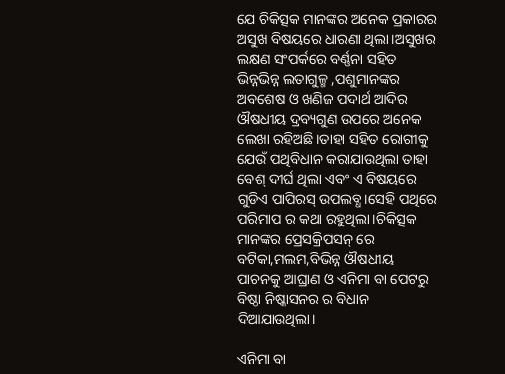ଯେ ଚିକିତ୍ସକ ମାନଙ୍କର ଅନେକ ପ୍ରକାରର ଅସୁଖ ବିଷୟରେ ଧାରଣା ଥିଲା।ଅସୁଖର ଲକ୍ଷଣ ସଂପର୍କରେ ବର୍ଣ୍ଣନା ସହିତ ଭିନ୍ନଭିନ୍ନ ଲତାଗୁଳ୍ମ ,ପଶୁମାନଙ୍କର ଅବଶେଷ ଓ ଖଣିଜ ପଦାର୍ଥ ଆଦିର ଔଷଧୀୟ ଦ୍ରବ୍ୟଗୁଣ ଉପରେ ଅନେକ ଲେଖା ରହିଅଛି।ତାହା ସହିତ ରୋଗୀକୁ ଯେଉଁ ପଥିବିଧାନ କରାଯାଉଥିଲା ତାହା ବେଶ୍ ଦୀର୍ଘ ଥିଲା ଏବଂ ଏ ବିଷୟରେ ଗୁଡିଏ ପାପିରସ୍ ଉପଲବ୍ଧ।ସେହି ପଥିରେ ପରିମାପ ର କଥା ରହୁଥିଲା।ଚିକିତ୍ସକ ମାନଙ୍କର ପ୍ରେସକ୍ରିପସନ୍ ରେ ବଟିକା,ମଲମ,ବିଭିନ୍ନ ଔଷଧୀୟ ପାଚନକୁ ଆଘ୍ରାଣ ଓ ଏନିମା ବା ପେଟରୁ ବିଷ୍ଠା ନିଷ୍କାସନର ର ବିଧାନ ଦିଆଯାଉଥିଲା।

ଏନିମା ବା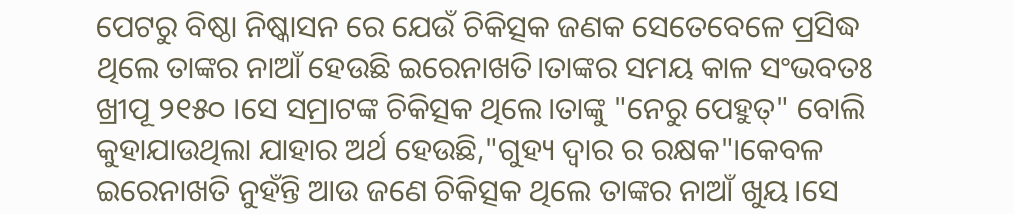ପେଟରୁ ବିଷ୍ଠା ନିଷ୍କାସନ ରେ ଯେଉଁ ଚିକିତ୍ସକ ଜଣକ ସେତେବେଳେ ପ୍ରସିଦ୍ଧ ଥିଲେ ତାଙ୍କର ନାଆଁ ହେଉଛି ଇରେନାଖତି।ତାଙ୍କର ସମୟ କାଳ ସଂଭବତଃ ଖ୍ରୀପୂ ୨୧୫୦ ।ସେ ସମ୍ରାଟଙ୍କ ଚିକିତ୍ସକ ଥିଲେ।ତାଙ୍କୁ "ନେରୁ ପେହୁତ୍" ବୋଲି କୁହାଯାଉଥିଲା ଯାହାର ଅର୍ଥ ହେଉଛି,"ଗୁହ୍ୟ ଦ୍ୱାର ର ରକ୍ଷକ"।କେବଳ ଇରେନାଖତି ନୁହଁନ୍ତି ଆଉ ଜଣେ ଚିକିତ୍ସକ ଥିଲେ ତାଙ୍କର ନାଆଁ ଖୁୟ।ସେ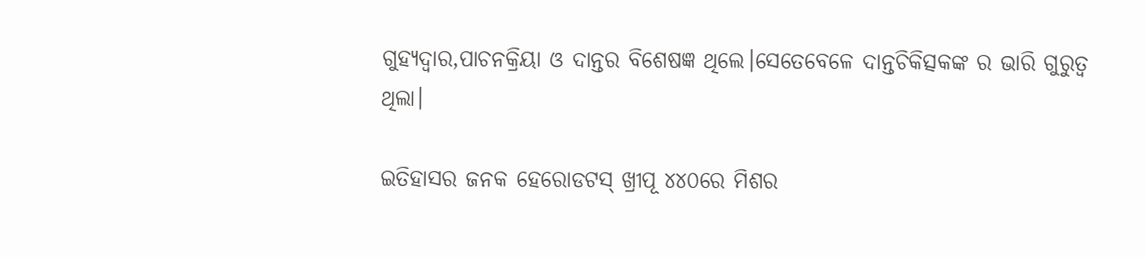ଗୁହ୍ୟଦ୍ୱାର,ପାଚନକ୍ରିୟା ଓ ଦାନ୍ତର ବିଶେଷଜ୍ଞ ଥିଲେ।ସେତେବେଳେ ଦାନ୍ତଚିକିତ୍ସକଙ୍କ ର ଭାରି ଗୁରୁତ୍ୱ ଥିଲା।

ଇତିହାସର ଜନକ ହେରୋଡଟସ୍ ଖ୍ରୀପୂ ୪୪୦ରେ ମିଶର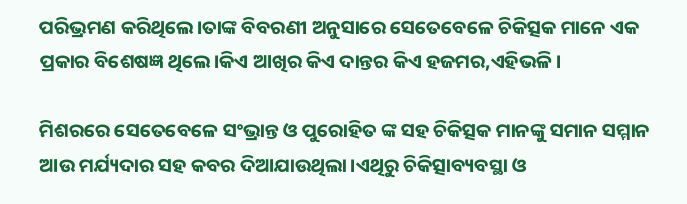ପରିଭ୍ରମଣ କରିଥିଲେ।ତାଙ୍କ ବିବରଣୀ ଅନୁସାରେ ସେତେବେଳେ ଚିକିତ୍ସକ ମାନେ ଏକ ପ୍ରକାର ବିଶେଷଜ୍ଞ ଥିଲେ।କିଏ ଆଖିର କିଏ ଦାନ୍ତର କିଏ ହଜମର,ଏହିଭଳି।

ମିଶରରେ ସେତେବେଳେ ସଂଭ୍ରାନ୍ତ ଓ ପୁରୋହିତ ଙ୍କ ସହ ଚିକିତ୍ସକ ମାନଙ୍କୁ ସମାନ ସମ୍ମାନ ଆଉ ମର୍ଯ୍ୟଦାର ସହ କବର ଦିଆଯାଉଥିଲା।ଏଥିରୁ ଚିକିତ୍ସାବ୍ୟବସ୍ଥା ଓ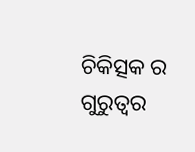ଚିକିତ୍ସକ ର ଗୁରୁତ୍ୱର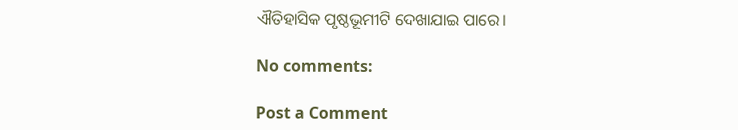ଐତିହାସିକ ପୃଷ୍ଠଭୂମୀଟି ଦେଖାଯାଇ ପାରେ।

No comments:

Post a Comment